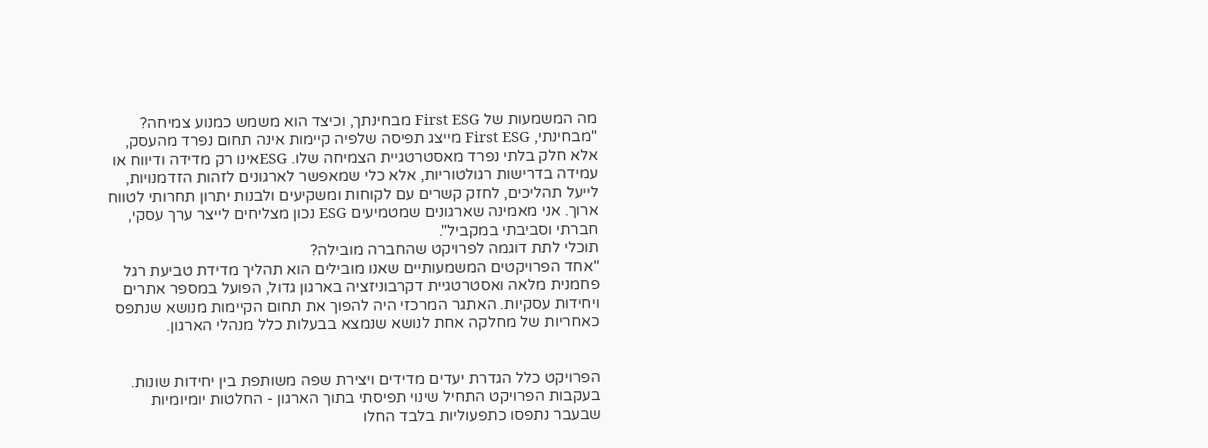מה המשמעות של First ESG מבחינתך, וכיצד הוא משמש כמנוע צמיחה?
"מבחינתי, First ESG מייצג תפיסה שלפיה קיימות אינה תחום נפרד מהעסק, אלא חלק בלתי נפרד מאסטרטגיית הצמיחה שלו. ESGאינו רק מדידה ודיווח או עמידה בדרישות רגולטוריות, אלא כלי שמאפשר לארגונים לזהות הזדמנויות, לייעל תהליכים, לחזק קשרים עם לקוחות ומשקיעים ולבנות יתרון תחרותי לטווח ארוך. אני מאמינה שארגונים שמטמיעים ESG נכון מצליחים לייצר ערך עסקי, חברתי וסביבתי במקביל".
תוכלי לתת דוגמה לפרויקט שהחברה מובילה?
"אחד הפרויקטים המשמעותיים שאנו מובילים הוא תהליך מדידת טביעת רגל פחמנית מלאה ואסטרטגיית דקרבוניזציה בארגון גדול, הפועל במספר אתרים ויחידות עסקיות. האתגר המרכזי היה להפוך את תחום הקיימות מנושא שנתפס כאחריות של מחלקה אחת לנושא שנמצא בבעלות כלל מנהלי הארגון.


הפרויקט כלל הגדרת יעדים מדידים ויצירת שפה משותפת בין יחידות שונות. בעקבות הפרויקט התחיל שינוי תפיסתי בתוך הארגון - החלטות יומיומיות שבעבר נתפסו כתפעוליות בלבד החלו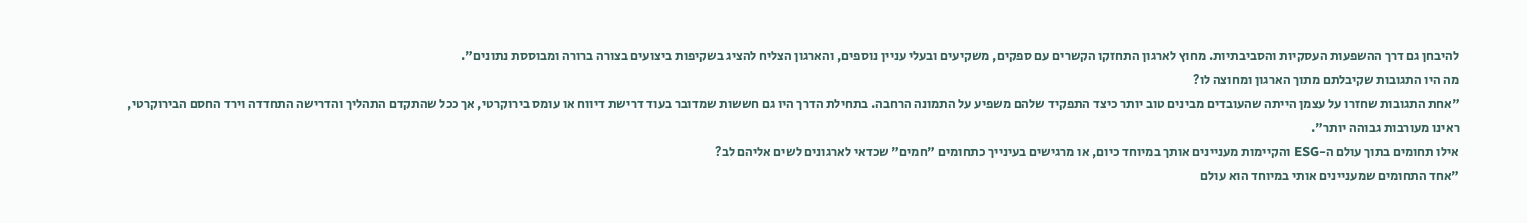להיבחן גם דרך ההשפעות העסקיות והסביבתיות. מחוץ לארגון התחזקו הקשרים עם ספקים, משקיעים ובעלי עניין נוספים, והארגון הצליח להציג בשקיפות ביצועים בצורה ברורה ומבוססת נתונים".
מה היו התגובות שקיבלתם מתוך הארגון ומחוצה לו?
"אחת התגובות שחזרו על עצמן הייתה שהעובדים מבינים טוב יותר כיצד התפקיד שלהם משפיע על התמונה הרחבה. בתחילת הדרך היו גם חששות שמדובר בעוד דרישת דיווח או עומס בירוקרטי, אך ככל שהתקדם התהליך והדרישה התחדדה וירד החסם הבירוקרטי, ראינו מעורבות גבוהה יותר".
אילו תחומים בתוך עולם ה-ESG והקיימות מעניינים אותך במיוחד כיום, או מרגישים בעינייך כתחומים "חמים" שכדאי לארגונים לשים אליהם לב?
"אחד התחומים שמעניינים אותי במיוחד הוא עולם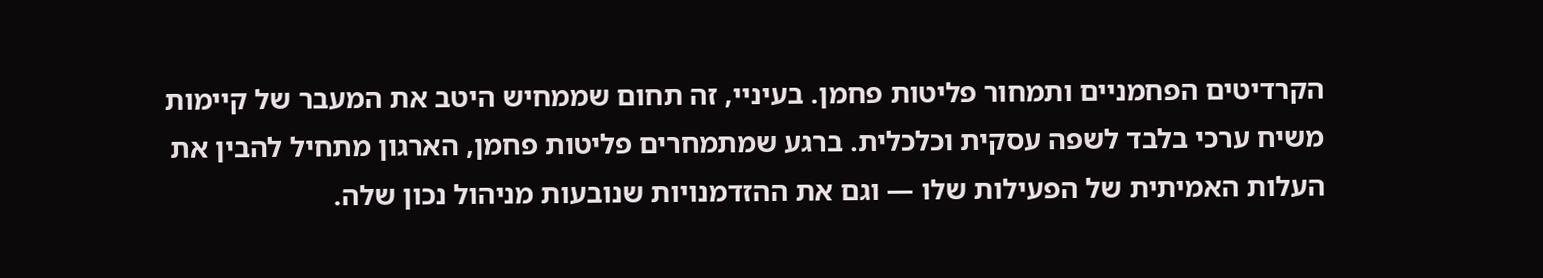הקרדיטים הפחמניים ותמחור פליטות פחמן. בעיניי, זה תחום שממחיש היטב את המעבר של קיימות משיח ערכי בלבד לשפה עסקית וכלכלית. ברגע שמתמחרים פליטות פחמן, הארגון מתחיל להבין את העלות האמיתית של הפעילות שלו — וגם את ההזדמנויות שנובעות מניהול נכון שלה.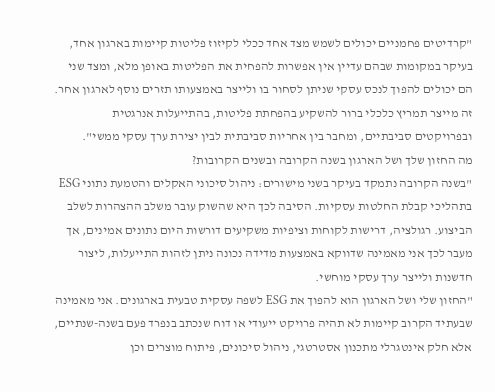"קרדיטים פחמניים יכולים לשמש מצד אחד ככלי לקיזוז פליטות קיימות בארגון אחד, בעיקר במקומות שבהם עדיין אין אפשרות להפחית את הפליטות באופן מלא, ומצד שני הם יכולים להפוך לנכס עסקי שניתן לסחור בו ולייצר באמצעותו תזרים נוסף לארגון אחר. זה מייצר תמריץ כלכלי ברור להשקיע בהפחתת פליטות, בהתייעלות אנרגטית ובפרויקטים סביבתיים, ומחבר בין אחריות סביבתית לבין יצירת ערך עסקי ממשי".
מה החזון שלך ושל הארגון בשנה הקרובה ובשנים הקרובות?
"בשנה הקרובה נתמקד בעיקר בשני מישורים: ניהול סיכוני האקלים והטמעת נתוני ESG בתהליכי קבלת החלטות עסקיות. הסיבה לכך היא שהשוק עובר משלב ההצהרות לשלב הביצוע. רגולציה, דרישות לקוחות וציפיות משקיעים דורשות היום נתונים אמינים, אך מעבר לכך אני מאמינה שדווקא באמצעות מדידה נכונה ניתן לזהות התייעלות, ליצור חדשנות ולייצר ערך עסקי מוחשי.
"החזון שלי ושל הארגון הוא להפוך את ESG לשפה עסקית טבעית בארגונים. אני מאמינה שבעתיד הקרוב קיימות לא תהיה פרויקט ייעודי או דוח שנכתב בנפרד פעם בשנה-שנתיים, אלא חלק אינטגרלי מתכנון אסטרטגי, ניהול סיכונים, פיתוח מוצרים וכן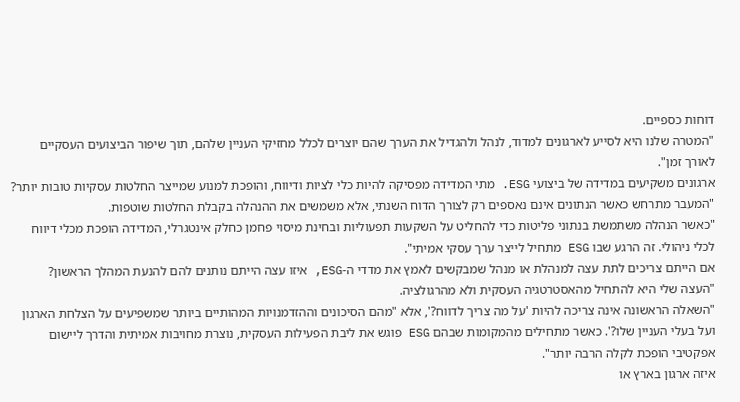דוחות כספיים.
"המטרה שלנו היא לסייע לארגונים למדוד, לנהל ולהגדיל את הערך שהם יוצרים לכלל מחזיקי העניין שלהם, תוך שיפור הביצועים העסקיים לאורך זמן".
ארגונים משקיעים במדידה של ביצועי ESG. מתי המדידה מפסיקה להיות כלי לציות ודיווח, והופכת למנוע שמייצר החלטות עסקיות טובות יותר?
"המעבר מתרחש כאשר הנתונים אינם נאספים רק לצורך הדוח השנתי, אלא משמשים את ההנהלה בקבלת החלטות שוטפות.
"כאשר הנהלה משתמשת בנתוני פליטות כדי להחליט על השקעות תפעוליות ובחינת מיסוי פחמן כחלק אינטגרלי, המדידה הופכת מכלי דיווח לכלי ניהולי. זה הרגע שבו ESG מתחיל לייצר ערך עסקי אמיתי".
אם הייתם צריכים לתת עצה למנהלת או מנהל שמבקשים לאמץ את מדדי ה-ESG, איזו עצה הייתם נותנים להם להנעת המהלך הראשון?
"העצה שלי היא להתחיל מהאסטרטגיה העסקית ולא מהרגולציה.
"השאלה הראשונה אינה צריכה להיות 'על מה צריך לדווח?', אלא "מהם הסיכונים וההזדמנויות המהותיים ביותר שמשפיעים על הצלחת הארגון ועל בעלי העניין שלו?'. כאשר מתחילים מהמקומות שבהם ESG פוגש את ליבת הפעילות העסקית, נוצרת מחויבות אמיתית והדרך ליישום אפקטיבי הופכת לקלה הרבה יותר".
איזה ארגון בארץ או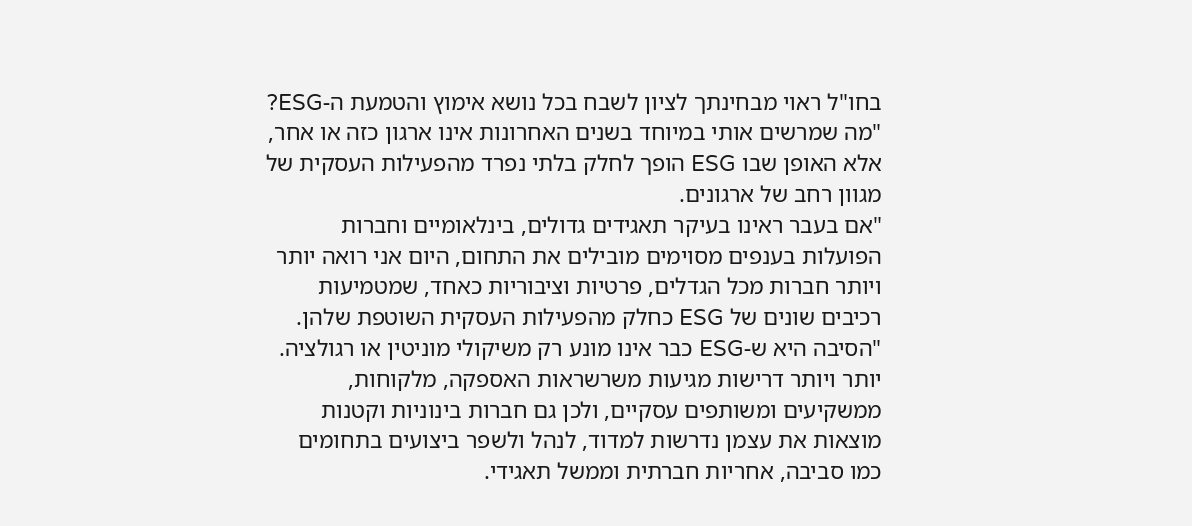בחו"ל ראוי מבחינתך לציון לשבח בכל נושא אימוץ והטמעת ה-ESG?
"מה שמרשים אותי במיוחד בשנים האחרונות אינו ארגון כזה או אחר, אלא האופן שבו ESG הופך לחלק בלתי נפרד מהפעילות העסקית של מגוון רחב של ארגונים.
"אם בעבר ראינו בעיקר תאגידים גדולים, בינלאומיים וחברות הפועלות בענפים מסוימים מובילים את התחום, היום אני רואה יותר ויותר חברות מכל הגדלים, פרטיות וציבוריות כאחד, שמטמיעות רכיבים שונים של ESG כחלק מהפעילות העסקית השוטפת שלהן.
"הסיבה היא ש-ESG כבר אינו מונע רק משיקולי מוניטין או רגולציה. יותר ויותר דרישות מגיעות משרשראות האספקה, מלקוחות, ממשקיעים ומשותפים עסקיים, ולכן גם חברות בינוניות וקטנות מוצאות את עצמן נדרשות למדוד, לנהל ולשפר ביצועים בתחומים כמו סביבה, אחריות חברתית וממשל תאגידי.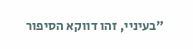"בעיניי, זהו דווקא הסיפור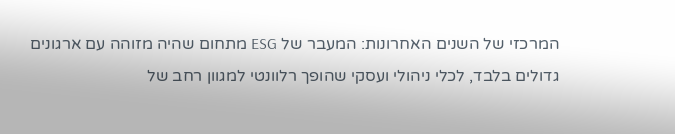המרכזי של השנים האחרונות: המעבר של ESG מתחום שהיה מזוהה עם ארגונים גדולים בלבד, לכלי ניהולי ועסקי שהופך רלוונטי למגוון רחב של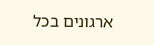ארגונים בכל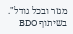מגזר ובכל גודל".
בשיתוף BDO